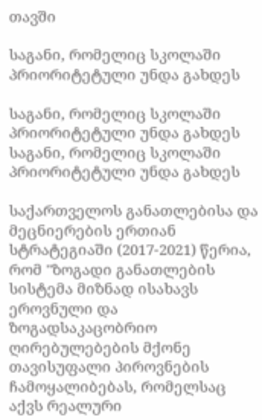თავში

საგანი, რომელიც სკოლაში პრიორიტეტული უნდა გახდეს

საგანი, რომელიც სკოლაში პრიორიტეტული უნდა გახდეს
საგანი, რომელიც სკოლაში პრიორიტეტული უნდა გახდეს

საქართველოს განათლებისა და მეცნიერების ერთიან სტრატეგიაში (2017-2021) წერია, რომ "ზოგადი განათლების სისტემა მიზნად ისახავს ეროვნული და ზოგადსაკაცობრიო ღირებულებების მქონე თავისუფალი პიროვნების ჩამოყალიბებას, რომელსაც აქვს რეალური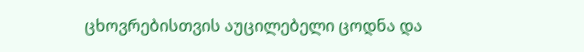ცხოვრებისთვის აუცილებელი ცოდნა და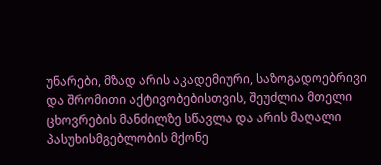უნარები, მზად არის აკადემიური, საზოგადოებრივი და შრომითი აქტივობებისთვის, შეუძლია მთელი ცხოვრების მანძილზე სწავლა და არის მაღალი პასუხისმგებლობის მქონე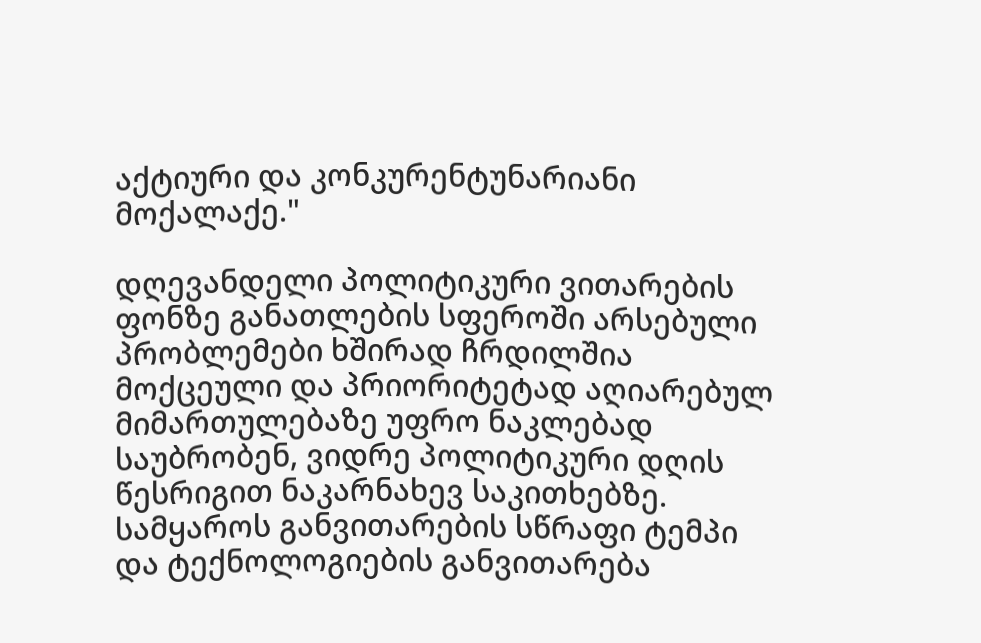აქტიური და კონკურენტუნარიანი მოქალაქე."

დღევანდელი პოლიტიკური ვითარების ფონზე განათლების სფეროში არსებული პრობლემები ხშირად ჩრდილშია მოქცეული და პრიორიტეტად აღიარებულ მიმართულებაზე უფრო ნაკლებად საუბრობენ, ვიდრე პოლიტიკური დღის წესრიგით ნაკარნახევ საკითხებზე. სამყაროს განვითარების სწრაფი ტემპი და ტექნოლოგიების განვითარება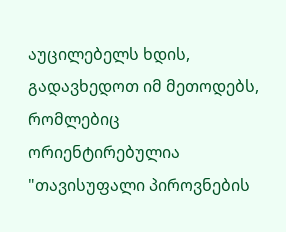აუცილებელს ხდის,  გადავხედოთ იმ მეთოდებს, რომლებიც ორიენტირებულია "თავისუფალი პიროვნების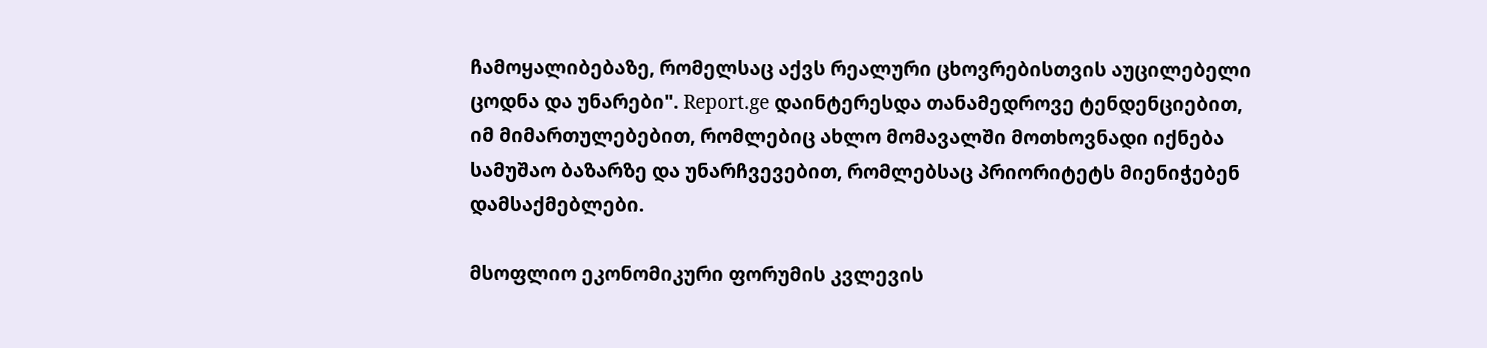ჩამოყალიბებაზე, რომელსაც აქვს რეალური ცხოვრებისთვის აუცილებელი ცოდნა და უნარები". Report.ge დაინტერესდა თანამედროვე ტენდენციებით, იმ მიმართულებებით, რომლებიც ახლო მომავალში მოთხოვნადი იქნება სამუშაო ბაზარზე და უნარჩვევებით, რომლებსაც პრიორიტეტს მიენიჭებენ დამსაქმებლები.

მსოფლიო ეკონომიკური ფორუმის კვლევის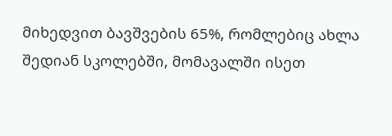მიხედვით ბავშვების 65%, რომლებიც ახლა შედიან სკოლებში, მომავალში ისეთ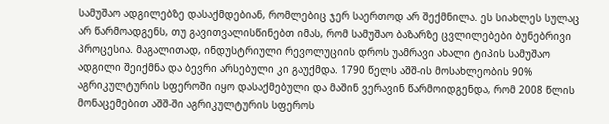სამუშაო ადგილებზე დასაქმდებიან, რომლებიც ჯერ საერთოდ არ შექმნილა. ეს სიახლეს სულაც არ წარმოადგენს, თუ გავითვალისწინებთ იმას, რომ სამუშაო ბაზარზე ცვლილებები ბუნებრივი პროცესია. მაგალითად, ინდუსტრიული რევოლუციის დროს უამრავი ახალი ტიპის სამუშაო ადგილი შეიქმნა და ბევრი არსებული კი გაუქმდა. 1790 წელს აშშ-ის მოსახლეობის 90% აგრიკულტურის სფეროში იყო დასაქმებული და მაშინ ვერავინ წარმოიდგენდა, რომ 2008 წლის მონაცემებით აშშ-ში აგრიკულტურის სფეროს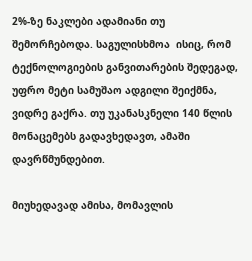2%-ზე ნაკლები ადამიანი თუ შემორჩებოდა. საგულისხმოა  ისიც, რომ ტექნოლოგიების განვითარების შედეგად, უფრო მეტი სამუშაო ადგილი შეიქმნა, ვიდრე გაქრა. თუ უკანასკნელი 140 წლის მონაცემებს გადავხედავთ, ამაში დავრწმუნდებით.

მიუხედავად ამისა, მომავლის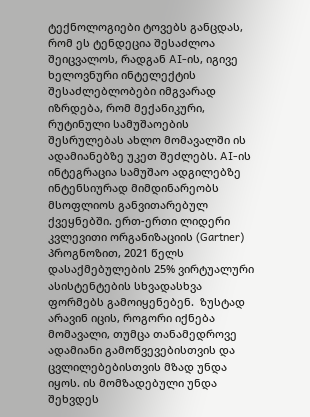ტექნოლოგიები ტოვებს განცდას, რომ ეს ტენდეცია შესაძლოა შეიცვალოს, რადგან AI-ის, იგივე ხელოვნური ინტელექტის შესაძლებლობები იმგვარად იზრდება, რომ მექანიკური, რუტინული სამუშაოების შესრულებას ახლო მომავალში ის ადამიანებზე უკეთ შეძლებს. AI-ის ინტეგრაცია სამუშაო ადგილებზე ინტენსიურად მიმდინარეობს მსოფლიოს განვითარებულ ქვეყნებში. ერთ-ერთი ლიდერი კვლევითი ორგანიზაციის (Gartner) პროგნოზით, 2021 წელს დასაქმებულების 25% ვირტუალური ასისტენტების სხვადასხვა ფორმებს გამოიყენებენ.  ზუსტად არავინ იცის, როგორი იქნება მომავალი, თუმცა თანამედროვე ადამიანი გამოწვევებისთვის და ცვლილებებისთვის მზად უნდა იყოს. ის მომზადებული უნდა შეხვდეს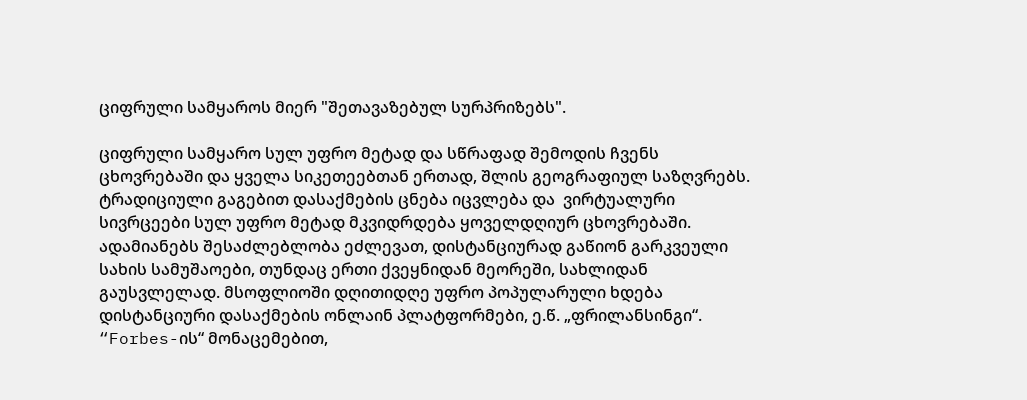ციფრული სამყაროს მიერ "შეთავაზებულ სურპრიზებს".

ციფრული სამყარო სულ უფრო მეტად და სწრაფად შემოდის ჩვენს ცხოვრებაში და ყველა სიკეთეებთან ერთად, შლის გეოგრაფიულ საზღვრებს. ტრადიციული გაგებით დასაქმების ცნება იცვლება და  ვირტუალური სივრცეები სულ უფრო მეტად მკვიდრდება ყოველდღიურ ცხოვრებაში. ადამიანებს შესაძლებლობა ეძლევათ, დისტანციურად გაწიონ გარკვეული სახის სამუშაოები, თუნდაც ერთი ქვეყნიდან მეორეში, სახლიდან გაუსვლელად. მსოფლიოში დღითიდღე უფრო პოპულარული ხდება დისტანციური დასაქმების ონლაინ პლატფორმები, ე.წ. „ფრილანსინგი“. “Forbes-ის“ მონაცემებით,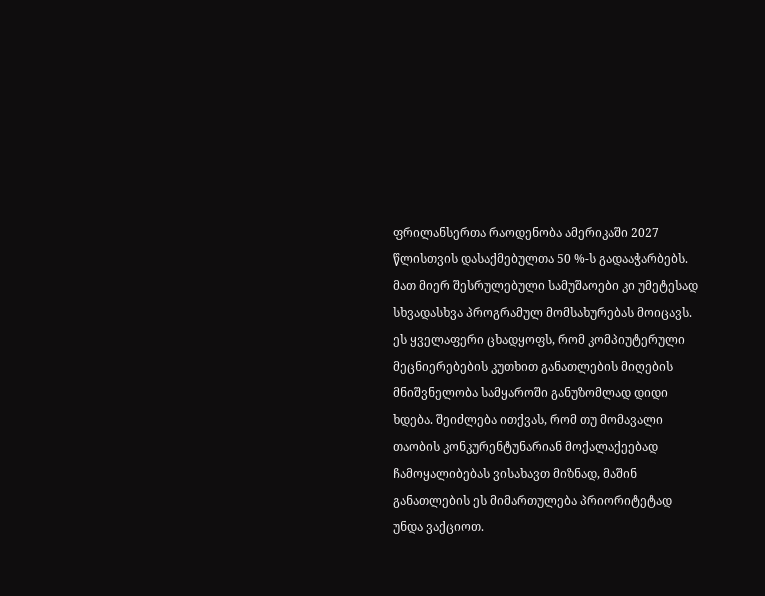ფრილანსერთა რაოდენობა ამერიკაში 2027 წლისთვის დასაქმებულთა 50 %-ს გადააჭარბებს. მათ მიერ შესრულებული სამუშაოები კი უმეტესად სხვადასხვა პროგრამულ მომსახურებას მოიცავს. ეს ყველაფერი ცხადყოფს, რომ კომპიუტერული მეცნიერებების კუთხით განათლების მიღების მნიშვნელობა სამყაროში განუზომლად დიდი ხდება. შეიძლება ითქვას, რომ თუ მომავალი თაობის კონკურენტუნარიან მოქალაქეებად ჩამოყალიბებას ვისახავთ მიზნად, მაშინ განათლების ეს მიმართულება პრიორიტეტად უნდა ვაქციოთ.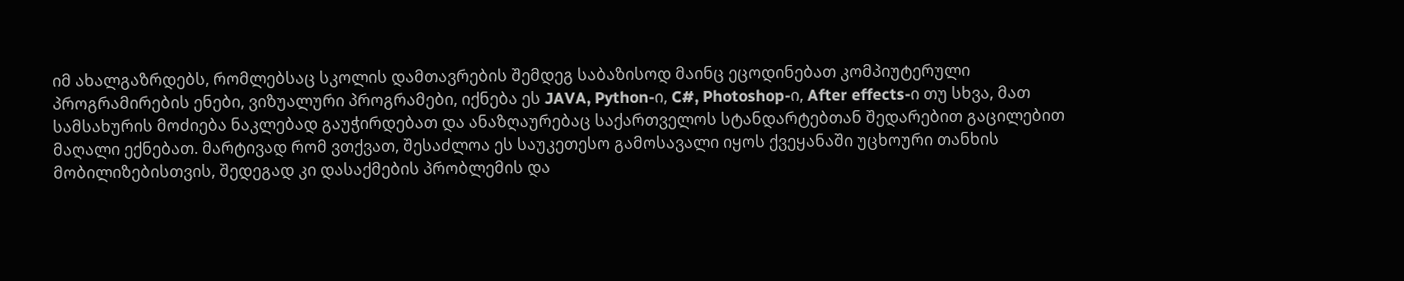იმ ახალგაზრდებს, რომლებსაც სკოლის დამთავრების შემდეგ საბაზისოდ მაინც ეცოდინებათ კომპიუტერული პროგრამირების ენები, ვიზუალური პროგრამები, იქნება ეს JAVA, Python-ი, C#, Photoshop-ი, After effects-ი თუ სხვა, მათ სამსახურის მოძიება ნაკლებად გაუჭირდებათ და ანაზღაურებაც საქართველოს სტანდარტებთან შედარებით გაცილებით მაღალი ექნებათ. მარტივად რომ ვთქვათ, შესაძლოა ეს საუკეთესო გამოსავალი იყოს ქვეყანაში უცხოური თანხის მობილიზებისთვის, შედეგად კი დასაქმების პრობლემის და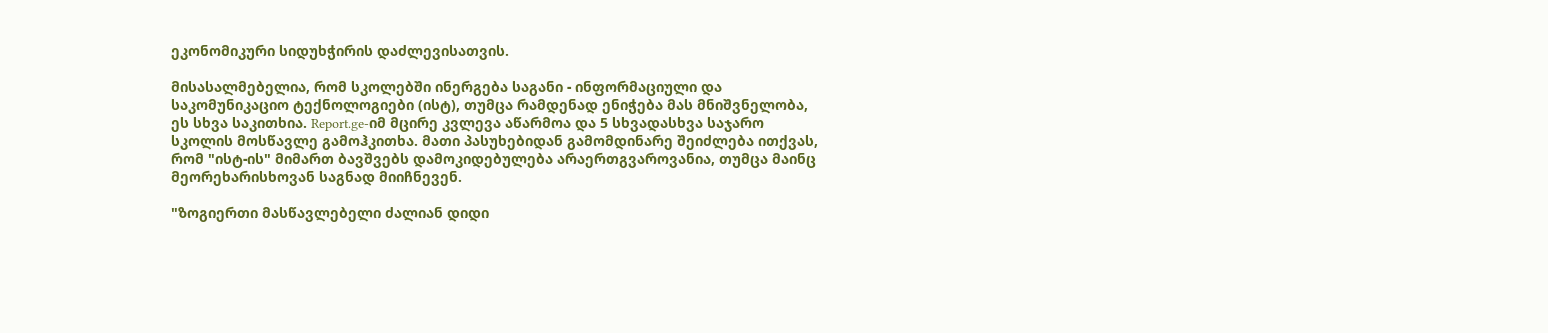ეკონომიკური სიდუხჭირის დაძლევისათვის.

მისასალმებელია, რომ სკოლებში ინერგება საგანი - ინფორმაციული და საკომუნიკაციო ტექნოლოგიები (ისტ), თუმცა რამდენად ენიჭება მას მნიშვნელობა, ეს სხვა საკითხია. Report.ge-იმ მცირე კვლევა აწარმოა და 5 სხვადასხვა საჯარო სკოლის მოსწავლე გამოჰკითხა. მათი პასუხებიდან გამომდინარე შეიძლება ითქვას, რომ "ისტ-ის" მიმართ ბავშვებს დამოკიდებულება არაერთგვაროვანია, თუმცა მაინც მეორეხარისხოვან საგნად მიიჩნევენ.

"ზოგიერთი მასწავლებელი ძალიან დიდი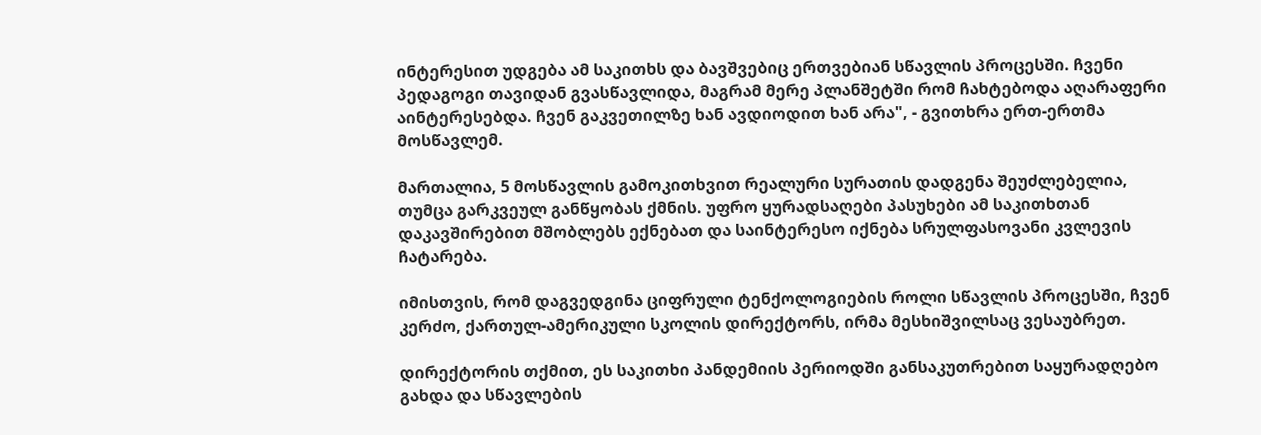ინტერესით უდგება ამ საკითხს და ბავშვებიც ერთვებიან სწავლის პროცესში. ჩვენი პედაგოგი თავიდან გვასწავლიდა, მაგრამ მერე პლანშეტში რომ ჩახტებოდა აღარაფერი აინტერესებდა. ჩვენ გაკვეთილზე ხან ავდიოდით ხან არა", - გვითხრა ერთ-ერთმა მოსწავლემ.

მართალია, 5 მოსწავლის გამოკითხვით რეალური სურათის დადგენა შეუძლებელია, თუმცა გარკვეულ განწყობას ქმნის. უფრო ყურადსაღები პასუხები ამ საკითხთან დაკავშირებით მშობლებს ექნებათ და საინტერესო იქნება სრულფასოვანი კვლევის ჩატარება.

იმისთვის, რომ დაგვედგინა ციფრული ტენქოლოგიების როლი სწავლის პროცესში, ჩვენ კერძო, ქართულ-ამერიკული სკოლის დირექტორს, ირმა მესხიშვილსაც ვესაუბრეთ.

დირექტორის თქმით, ეს საკითხი პანდემიის პერიოდში განსაკუთრებით საყურადღებო გახდა და სწავლების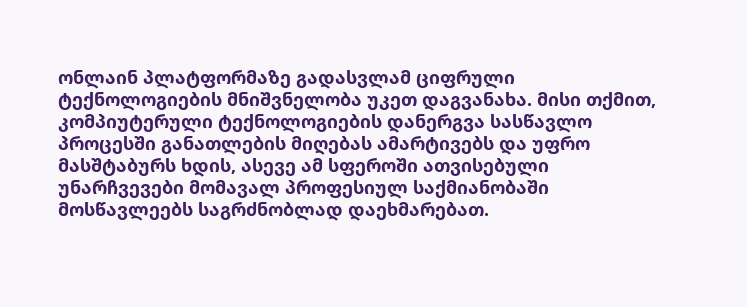ონლაინ პლატფორმაზე გადასვლამ ციფრული ტექნოლოგიების მნიშვნელობა უკეთ დაგვანახა. მისი თქმით, კომპიუტერული ტექნოლოგიების დანერგვა სასწავლო პროცესში განათლების მიღებას ამარტივებს და უფრო მასშტაბურს ხდის, ასევე ამ სფეროში ათვისებული უნარჩვევები მომავალ პროფესიულ საქმიანობაში მოსწავლეებს საგრძნობლად დაეხმარებათ.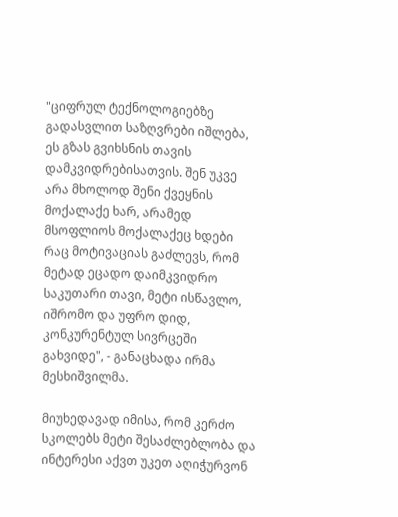"ციფრულ ტექნოლოგიებზე გადასვლით საზღვრები იშლება, ეს გზას გვიხსნის თავის დამკვიდრებისათვის. შენ უკვე არა მხოლოდ შენი ქვეყნის მოქალაქე ხარ, არამედ მსოფლიოს მოქალაქეც ხდები რაც მოტივაციას გაძლევს, რომ მეტად ეცადო დაიმკვიდრო საკუთარი თავი, მეტი ისწავლო, იშრომო და უფრო დიდ, კონკურენტულ სივრცეში გახვიდე", - განაცხადა ირმა მესხიშვილმა.

მიუხედავად იმისა, რომ კერძო სკოლებს მეტი შესაძლებლობა და ინტერესი აქვთ უკეთ აღიჭურვონ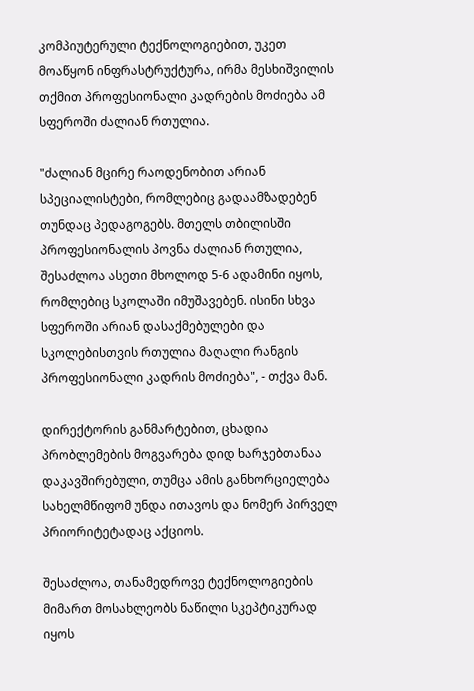კომპიუტერული ტექნოლოგიებით, უკეთ მოაწყონ ინფრასტრუქტურა, ირმა მესხიშვილის თქმით პროფესიონალი კადრების მოძიება ამ სფეროში ძალიან რთულია.

"ძალიან მცირე რაოდენობით არიან სპეციალისტები, რომლებიც გადაამზადებენ თუნდაც პედაგოგებს. მთელს თბილისში პროფესიონალის პოვნა ძალიან რთულია, შესაძლოა ასეთი მხოლოდ 5-6 ადამინი იყოს, რომლებიც სკოლაში იმუშავებენ. ისინი სხვა სფეროში არიან დასაქმებულები და სკოლებისთვის რთულია მაღალი რანგის პროფესიონალი კადრის მოძიება", - თქვა მან.

დირექტორის განმარტებით, ცხადია პრობლემების მოგვარება დიდ ხარჯებთანაა დაკავშირებული, თუმცა ამის განხორციელება სახელმწიფომ უნდა ითავოს და ნომერ პირველ პრიორიტეტადაც აქციოს.

შესაძლოა, თანამედროვე ტექნოლოგიების მიმართ მოსახლეობს ნაწილი სკეპტიკურად იყოს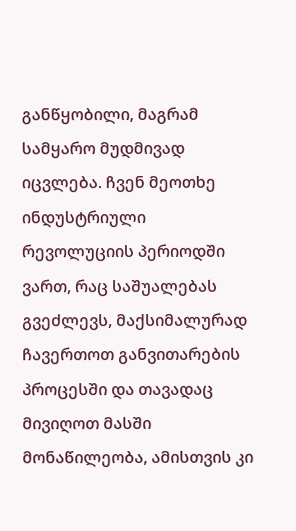განწყობილი, მაგრამ სამყარო მუდმივად იცვლება. ჩვენ მეოთხე ინდუსტრიული რევოლუციის პერიოდში ვართ, რაც საშუალებას გვეძლევს, მაქსიმალურად ჩავერთოთ განვითარების პროცესში და თავადაც მივიღოთ მასში მონაწილეობა, ამისთვის კი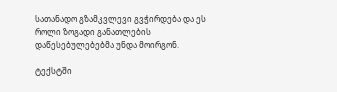სათანადო გზამკვლევი გვჭირდება და ეს როლი ზოგადი განათლების დაწესებულებებმა უნდა მოირგონ.

ტექსტში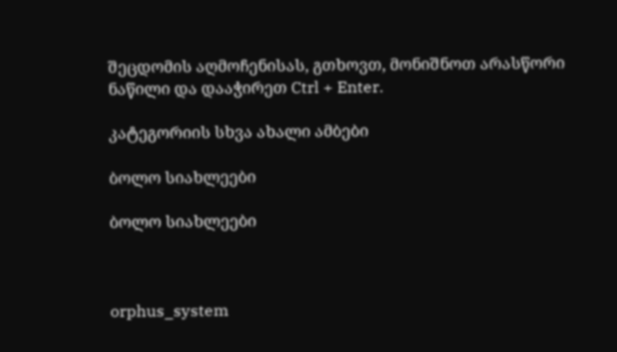შეცდომის აღმოჩენისას, გთხოვთ, მონიშნოთ არასწორი ნაწილი და დააჭირეთ Ctrl + Enter.

კატეგორიის სხვა ახალი ამბები

ბოლო სიახლეები

ბოლო სიახლეები



orphus_system